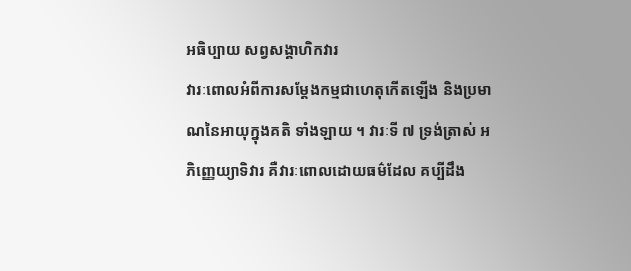អធិប្បាយ សព្វសង្គាហិកវារ
វារៈពោលអំពីការសម្តែងកម្មជាហេតុកើតឡើង និងប្រមាណនៃអាយុក្នុងគតិ ទាំងឡាយ ។ វារៈទី ៧ ទ្រង់ត្រាស់ អភិញ្ញេយ្យាទិវារ គឺវារៈពោលដោយធម៌ដែល គប្បីដឹង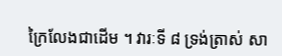ក្រៃលែងជាដើម ។ វារៈទី ៨ ទ្រង់ត្រាស់ សា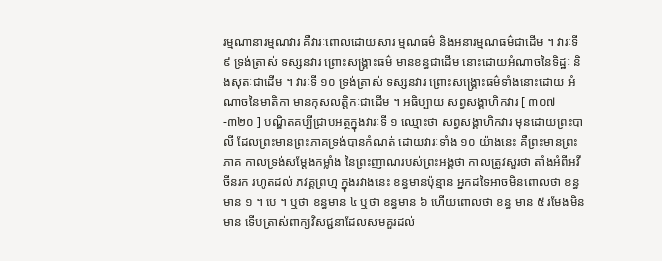រម្មណានារម្មណវារ គឺវារៈពោលដោយសារ ម្មណធម៌ និងអនារម្មណធម៌ជាដើម ។ វារៈទី ៩ ទ្រង់ត្រាស់ ទស្សនវារ ព្រោះសង្គ្រាះធម៌ មានខន្ធជាដើម នោះដោយអំណាចនៃទិដ្ឋៈ និងសុតៈជាដើម ។ វារៈទី ១០ ទ្រង់ត្រាស់ ទស្សនវារ ព្រោះសង្គ្រោះធម៌ទាំងនោះដោយ អំណាចនៃមាតិកា មានកុសលត្តិកៈជាដើម ។ អធិប្បាយ សព្វសង្គាហិកវារ [ ៣០៧-៣២០ ] បណ្ឌិតគប្បីជ្រាបអត្ថក្នុងវារៈទី ១ ឈ្មោះថា សព្វសង្គាហិកវារ មុនដោយព្រះបាលី ដែលព្រះមានព្រះភាគទ្រង់បានកំណត់ ដោយវារៈទាំង ១០ យ៉ាងនេះ គឺព្រះមានព្រះភាគ កាលទ្រង់សម្តែងកម្លាំង នៃព្រះញាណរបស់ព្រះអង្គថា កាលត្រូវសួរថា តាំងអំពីអវីចីនរក រហូតដល់ ភវគ្គព្រហ្ម ក្នុងរវាងនេះ ខន្ធមានប៉ុន្មាន អ្នកដទៃអាចមិនពោលថា ខន្ធ មាន ១ ។ បេ ។ ឬថា ខន្ធមាន ៤ ឬថា ខន្ធមាន ៦ ហើយពោលថា ខន្ធ មាន ៥ រមែងមិនមាន ទើបត្រាស់ពាក្យវិសជ្ជនាដែលសមគួរដល់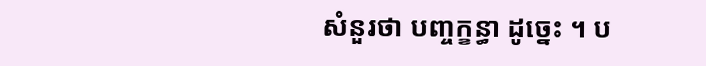សំនួរថា បញ្ចក្ខន្ធា ដូច្នេះ ។ ប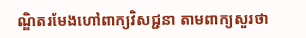ណ្ឌិតរមែងហៅពាក្យវិសជ្ជនា តាមពាក្យសួរថា